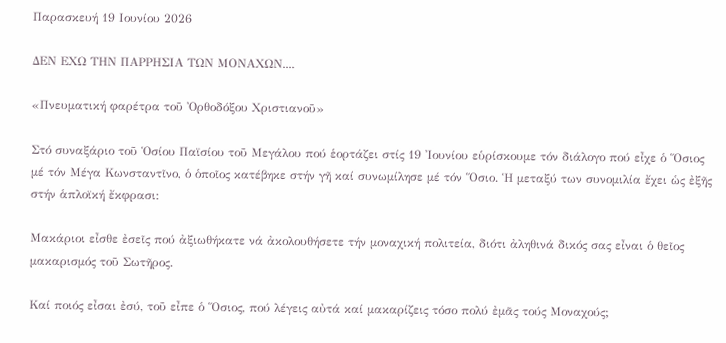Παρασκευή 19 Ιουνίου 2026

ΔΕΝ ΕΧΩ ΤΗΝ ΠΑΡΡΗΣΙΑ ΤΩΝ ΜΟΝΑΧΩΝ....

«Πνευματική φαρέτρα τοῦ Ὀρθοδόξου Χριστιανοῦ»

Στό συναξάριο τοῦ Ὁσίου Παϊσίου τοῦ Μεγάλου πού ἑορτάζει στίς 19 Ἰουνίου εὑρίσκουμε τόν διάλογο πού εἶχε ὁ Ὅσιος μέ τόν Μέγα Κωνσταντῖνο, ὁ ὁποῖος κατέβηκε στήν γῆ καί συνωμίλησε μέ τόν Ὅσιο. Ἡ μεταξύ των συνομιλία ἔχει ὡς ἐξῆς στήν ἁπλοϊκή ἔκφρασι:

Μακάριοι εἶσθε ἐσεῖς πού ἀξιωθήκατε νά ἀκολουθήσετε τήν μοναχική πολιτεία, διότι ἀληθινά δικός σας εἶναι ὁ θεῖος μακαρισμός τοῦ Σωτῆρος.

Καί ποιός εἶσαι ἐσύ, τοῦ εἶπε ὁ Ὅσιος, πού λέγεις αὐτά καί μακαρίζεις τόσο πολύ ἐμᾶς τούς Μοναχούς;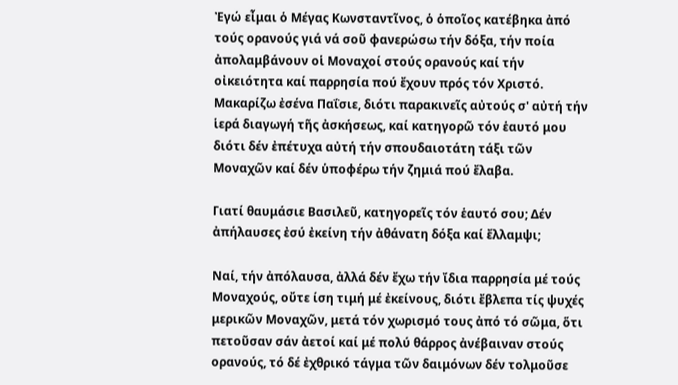Ἐγώ εἶμαι ὁ Μέγας Κωνσταντῖνος, ὁ ὁποῖος κατέβηκα ἀπό τούς ορανούς γιά νά σοῦ φανερώσω τήν δόξα, τήν ποία ἀπολαμβάνουν οἱ Μοναχοί στούς ορανούς καί τήν οἰκειότητα καί παρρησία πού ἔχουν πρός τόν Χριστό. Μακαρίζω ἐσένα Παΐσιε, διότι παρακινεῖς αὐτούς σ' αὐτή τήν ἱερά διαγωγή τῆς ἀσκήσεως, καί κατηγορῶ τόν ἑαυτό μου διότι δέν ἐπέτυχα αὐτή τήν σπουδαιοτάτη τάξι τῶν Μοναχῶν καί δέν ὑποφέρω τήν ζημιά πού ἔλαβα.

Γιατί θαυμάσιε Βασιλεῦ, κατηγορεῖς τόν ἑαυτό σου; Δέν ἀπήλαυσες ἐσύ ἐκείνη τήν ἀθάνατη δόξα καί ἔλλαμψι;

Ναί, τήν ἀπόλαυσα, ἀλλά δέν ἔχω τήν ἴδια παρρησία μέ τούς Μοναχούς, οὔτε ίση τιμή μέ ἐκείνους, διότι ἔβλεπα τίς ψυχές μερικῶν Μοναχῶν, μετά τόν χωρισμό τους ἀπό τό σῶμα, ὅτι πετοῦσαν σάν ἀετοί καί μέ πολύ θάρρος ἀνέβαιναν στούς ορανούς, τό δέ ἐχθρικό τάγμα τῶν δαιμόνων δέν τολμοῦσε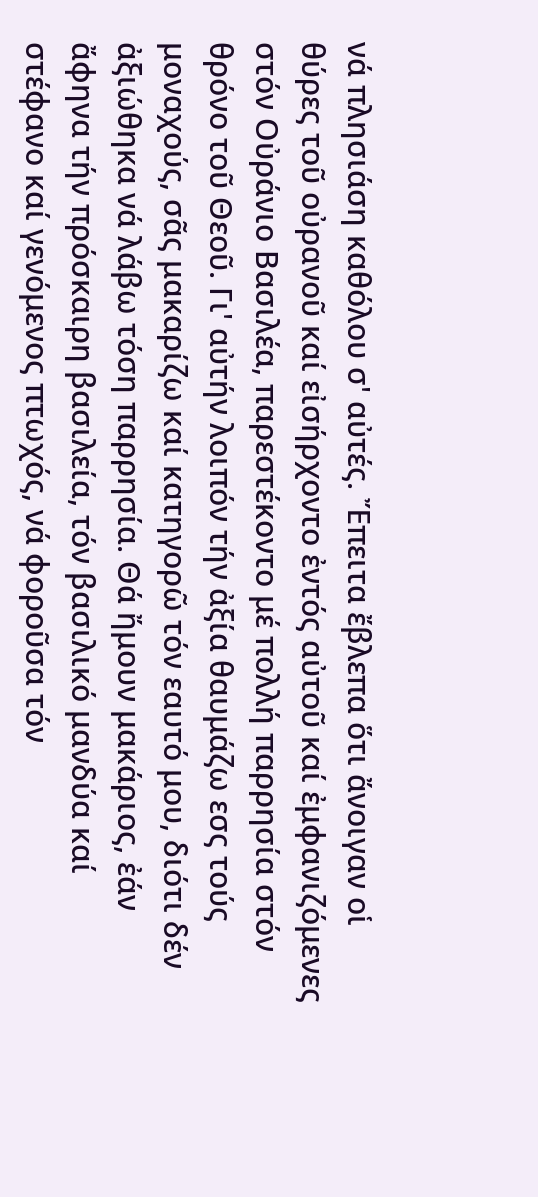νά πλησιάση καθόλου σ' αὐτές. Ἔπειτα ἔβλεπα ὅτι ἄνοιγαν οἱ θύρες τοῦ οὐρανοῦ καί εἰσήρχοντο ἐντός αὐτοῦ καί ἐμφανιζόμενες στόν Οὐράνιο Βασιλέα, παρεστέκοντο μέ πολλή παρρησία στόν θρόνο τοῦ Θεοῦ. Γι' αὐτήν λοιπόν τήν ἀξία θαυμάζω εσς τούς μοναχούς, σᾶς μακαρίζω καί κατηγορῶ τόν εαυτό μου, διότι δέν ἀξιώθηκα νά λάβω τόση παρρησία. Θά ἤμουν μακάριος, ἐάν ἄφηνα τήν πρόσκαιρη βασιλεία, τόν βασιλικό μανδύα καί στέφανο καί γενόμενος πτωχός, νά φοροῦσα τόν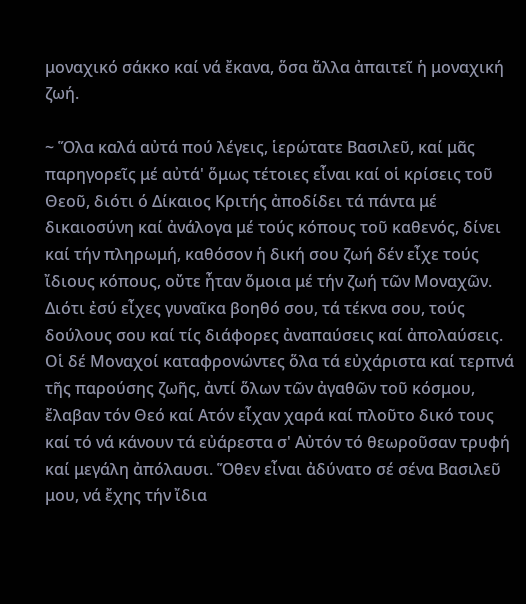μοναχικό σάκκο καί νά ἔκανα, ὅσα ἄλλα ἀπαιτεῖ ἡ μοναχική ζωή.

~ Ὅλα καλά αὐτά πού λέγεις, ἱερώτατε Βασιλεῦ, καί μᾶς παρηγορεῖς μέ αὐτά' ὅμως τέτοιες εἶναι καί οἱ κρίσεις τοῦ Θεοῦ, διότι ό Δίκαιος Κριτής ἀποδίδει τά πάντα μέ δικαιοσύνη καί ἀνάλογα μέ τούς κόπους τοῦ καθενός, δίνει καί τήν πληρωμή, καθόσον ἡ δική σου ζωή δέν εἶχε τούς ἴδιους κόπους, οὔτε ἦταν ὅμοια μέ τήν ζωή τῶν Μοναχῶν. Διότι ἐσύ εἶχες γυναῖκα βοηθό σου, τά τέκνα σου, τούς δούλους σου καί τίς διάφορες ἀναπαύσεις καί ἀπολαύσεις. Οἱ δέ Μοναχοί καταφρονώντες ὅλα τά εὐχάριστα καί τερπνά τῆς παρούσης ζωῆς, ἀντί ὅλων τῶν ἀγαθῶν τοῦ κόσμου, ἔλαβαν τόν Θεό καί Ατόν εἶχαν χαρά καί πλοῦτο δικό τους καί τό νά κάνουν τά εὐάρεστα σ' Αὐτόν τό θεωροῦσαν τρυφή καί μεγάλη ἀπόλαυσι. Ὅθεν εἶναι ἀδύνατο σέ σένα Βασιλεῦ μου, νά ἔχης τήν ἴδια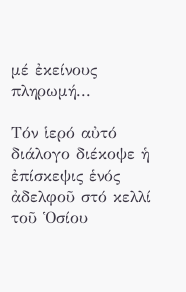μέ ἐκείνους πληρωμή...

Τόν ἱερό αὐτό διάλογο διέκοψε ἡ ἐπίσκεψις ἑνός ἀδελφοῦ στό κελλί τοῦ Ὁσίου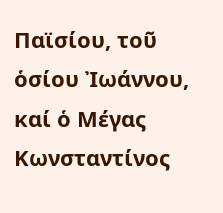Παϊσίου, τοῦ ὁσίου Ἰωάννου, καί ὁ Μέγας Κωνσταντίνος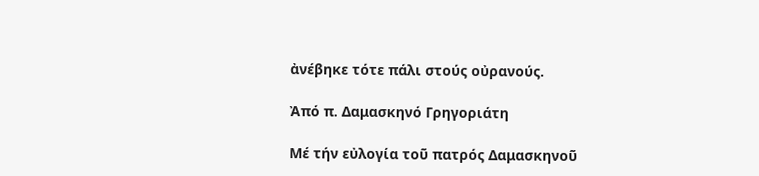ἀνέβηκε τότε πάλι στούς οὐρανούς.

Ἀπό π. Δαμασκηνό Γρηγοριάτη

Μέ τήν εὐλογία τοῦ πατρός Δαμασκηνοῦ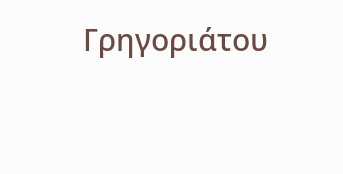Γρηγοριάτου